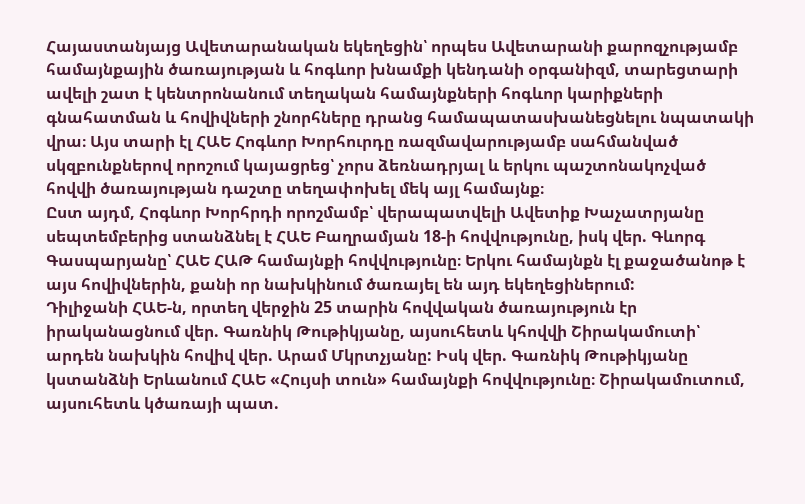Հայաստանյայց Ավետարանական եկեղեցին՝ որպես Ավետարանի քարոզչությամբ համայնքային ծառայության և հոգևոր խնամքի կենդանի օրգանիզմ, տարեցտարի ավելի շատ է կենտրոնանում տեղական համայնքների հոգևոր կարիքների գնահատման և հովիվների շնորհները դրանց համապատասխանեցնելու նպատակի վրա։ Այս տարի էլ ՀԱԵ Հոգևոր Խորհուրդը ռազմավարությամբ սահմանված սկզբունքներով որոշում կայացրեց՝ չորս ձեռնադրյալ և երկու պաշտոնակոչված հովվի ծառայության դաշտը տեղափոխել մեկ այլ համայնք։
Ըստ այդմ, Հոգևոր Խորհրդի որոշմամբ՝ վերապատվելի Ավետիք Խաչատրյանը սեպտեմբերից ստանձնել է ՀԱԵ Բաղրամյան 18-ի հովվությունը, իսկ վեր. Գևորգ Գասպարյանը՝ ՀԱԵ ՀԱԹ համայնքի հովվությունը։ Երկու համայնքն էլ քաջածանոթ է այս հովիվներին, քանի որ նախկինում ծառայել են այդ եկեղեցիներում:
Դիլիջանի ՀԱԵ-ն, որտեղ վերջին 25 տարին հովվական ծառայություն էր իրականացնում վեր. Գառնիկ Թութիկյանը, այսուհետև կհովվի Շիրակամուտի՝ արդեն նախկին հովիվ վեր. Արամ Մկրտչյանը: Իսկ վեր. Գառնիկ Թութիկյանը կստանձնի Երևանում ՀԱԵ «Հույսի տուն» համայնքի հովվությունը։ Շիրակամուտում, այսուհետև կծառայի պատ.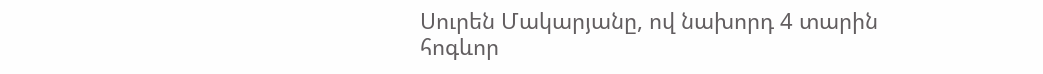Սուրեն Մակարյանը, ով նախորդ 4 տարին հոգևոր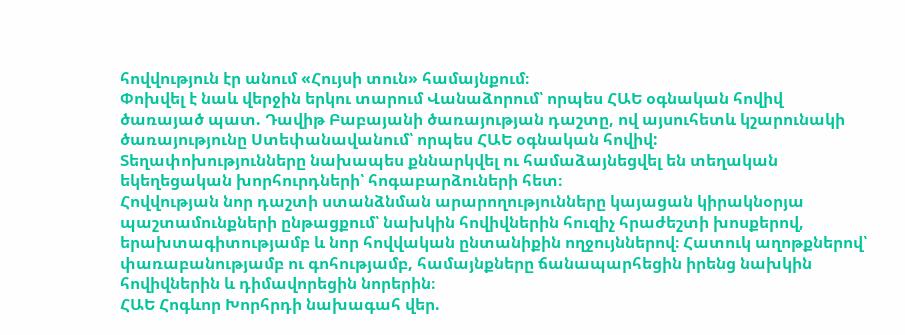հովվություն էր անում «Հույսի տուն» համայնքում։
Փոխվել է նաև վերջին երկու տարում Վանաձորում՝ որպես ՀԱԵ օգնական հովիվ ծառայած պատ. Դավիթ Բաբայանի ծառայության դաշտը, ով այսուհետև կշարունակի ծառայությունը Ստեփանավանում՝ որպես ՀԱԵ օգնական հովիվ:
Տեղափոխությունները նախապես քննարկվել ու համաձայնեցվել են տեղական եկեղեցական խորհուրդների՝ հոգաբարձուների հետ։
Հովվության նոր դաշտի ստանձնման արարողությունները կայացան կիրակնօրյա պաշտամունքների ընթացքում՝ նախկին հովիվներին հուզիչ հրաժեշտի խոսքերով, երախտագիտությամբ և նոր հովվական ընտանիքին ողջույններով։ Հատուկ աղոթքներով՝ փառաբանությամբ ու գոհությամբ, համայնքները ճանապարհեցին իրենց նախկին հովիվներին և դիմավորեցին նորերին։
ՀԱԵ Հոգևոր Խորհրդի նախագահ վեր.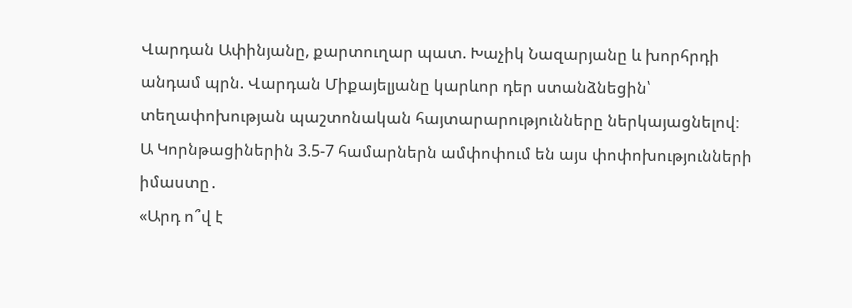Վարդան Ափինյանը, քարտուղար պատ. Խաչիկ Նազարյանը և խորհրդի անդամ պրն. Վարդան Միքայելյանը կարևոր դեր ստանձնեցին՝ տեղափոխության պաշտոնական հայտարարությունները ներկայացնելով։
Ա Կորնթացիներին 3.5-7 համարներն ամփոփում են այս փոփոխությունների իմաստը․
«Արդ ո՞վ է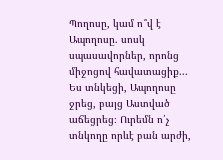Պողոսը, կամ ո՞վ է Ապողոսը. սոսկ սպասավորներ, որոնց միջոցով հավատացիք... Ես տնկեցի, Ապողոսը ջրեց, բայց Աստված աճեցրեց։ Ուրեմն ո՛չ տնկողը որևէ բան արժի,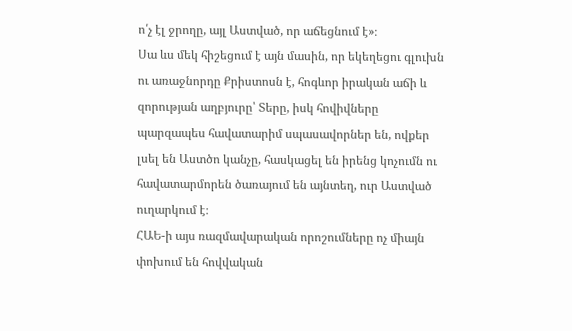ո՛չ էլ ջրողը, այլ Աստված, որ աճեցնում է»։
Սա ևս մեկ հիշեցում է այն մասին, որ եկեղեցու գլուխն ու առաջնորդը Քրիստոսն է, հոգևոր իրական աճի և զորության աղբյուրը՝ Տերը, իսկ հովիվները պարզապես հավատարիմ սպասավորներ են, ովքեր լսել են Աստծո կանչը, հասկացել են իրենց կոչումն ու հավատարմորեն ծառայում են այնտեղ, ուր Աստված ուղարկում է։
ՀԱԵ-ի այս ռազմավարական որոշումները ոչ միայն փոխում են հովվական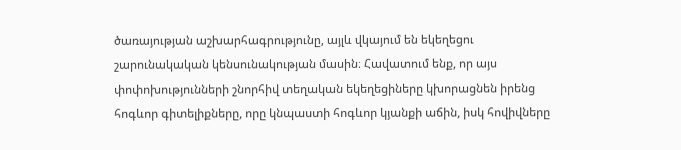ծառայության աշխարհագրությունը, այլև վկայում են եկեղեցու շարունակական կենսունակության մասին։ Հավատում ենք, որ այս փոփոխությունների շնորհիվ տեղական եկեղեցիները կխորացնեն իրենց հոգևոր գիտելիքները, որը կնպաստի հոգևոր կյանքի աճին, իսկ հովիվները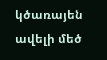կծառայեն ավելի մեծ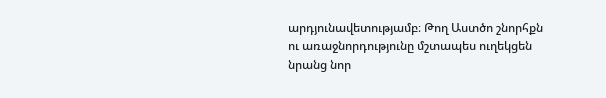արդյունավետությամբ։ Թող Աստծո շնորհքն ու առաջնորդությունը մշտապես ուղեկցեն նրանց նոր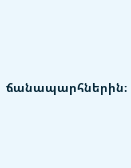ճանապարհներին։